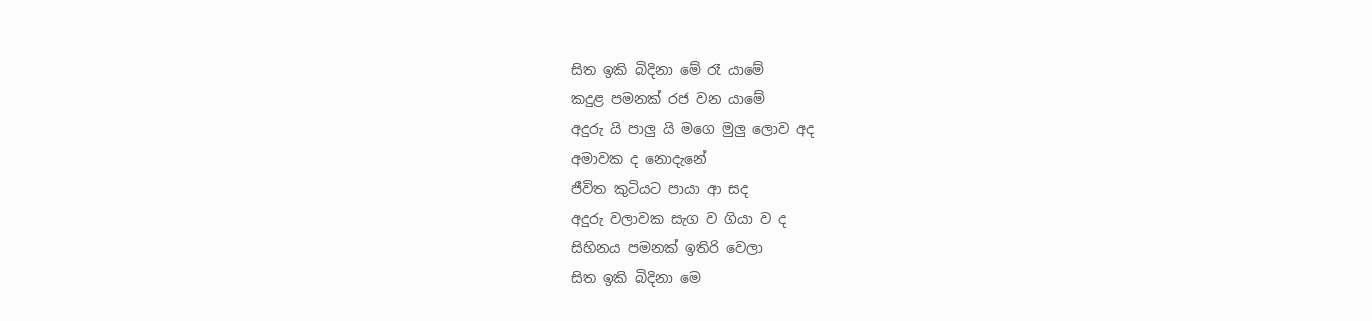සිත ඉකි බිදිනා මේ රෑ යාමේ
කදුළ පමනක් රජ වන යාමේ
අදුරු යි පාලු යි මගෙ මුලු ලොව අද
අමාවක ද නොදැනේ
ජීවිත කුටියට පායා ආ සද
අදුරු වලාවක සැග ව ගියා ව ද
සිහිනය පමනක් ඉතිරි වෙලා
සිත ඉකි බිදිනා මෙ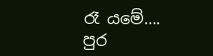රෑ යමේ….
පුර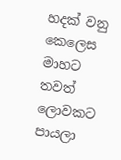හදක් වනු කෙලෙස මාහට
තවත් ලොවකට පායලා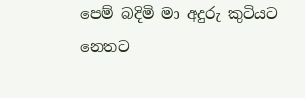පෙම් බදිමි මා අදුරු කුටියට
නෙතට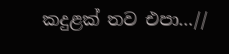කදුළක් තව එපා…//